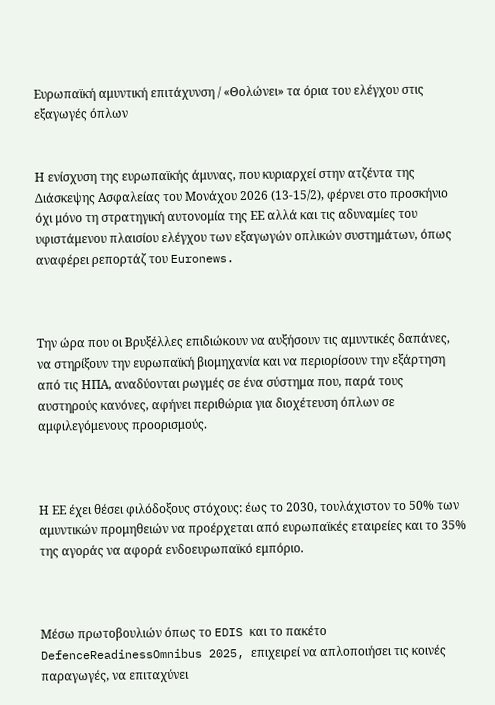Ευρωπαϊκή αμυντική επιτάχυνση / «Θολώνει» τα όρια του ελέγχου στις εξαγωγές όπλων


Η ενίσχυση της ευρωπαϊκής άμυνας, που κυριαρχεί στην ατζέντα της Διάσκεψης Ασφαλείας του Μονάχου 2026 (13-15/2), φέρνει στο προσκήνιο όχι μόνο τη στρατηγική αυτονομία της ΕΕ αλλά και τις αδυναμίες του υφιστάμενου πλαισίου ελέγχου των εξαγωγών οπλικών συστημάτων, όπως αναφέρει ρεπορτάζ του Euronews.



Την ώρα που οι Βρυξέλλες επιδιώκουν να αυξήσουν τις αμυντικές δαπάνες, να στηρίξουν την ευρωπαϊκή βιομηχανία και να περιορίσουν την εξάρτηση από τις ΗΠΑ, αναδύονται ρωγμές σε ένα σύστημα που, παρά τους αυστηρούς κανόνες, αφήνει περιθώρια για διοχέτευση όπλων σε αμφιλεγόμενους προορισμούς.



Η ΕΕ έχει θέσει φιλόδοξους στόχους: έως το 2030, τουλάχιστον το 50% των αμυντικών προμηθειών να προέρχεται από ευρωπαϊκές εταιρείες και το 35% της αγοράς να αφορά ενδοευρωπαϊκό εμπόριο.



Μέσω πρωτοβουλιών όπως το EDIS και το πακέτο DefenceReadinessOmnibus 2025, επιχειρεί να απλοποιήσει τις κοινές παραγωγές, να επιταχύνει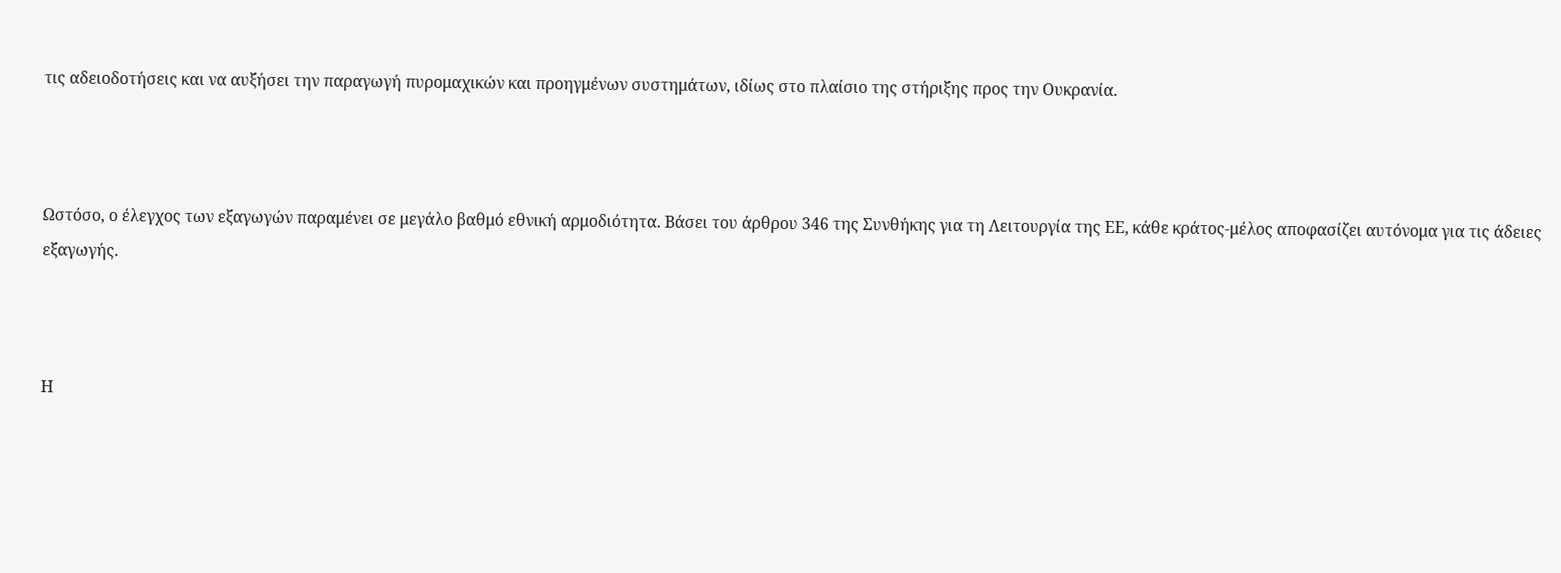τις αδειοδοτήσεις και να αυξήσει την παραγωγή πυρομαχικών και προηγμένων συστημάτων, ιδίως στο πλαίσιο της στήριξης προς την Ουκρανία.



Ωστόσο, ο έλεγχος των εξαγωγών παραμένει σε μεγάλο βαθμό εθνική αρμοδιότητα. Βάσει του άρθρου 346 της Συνθήκης για τη Λειτουργία της ΕΕ, κάθε κράτος-μέλος αποφασίζει αυτόνομα για τις άδειες εξαγωγής.



Η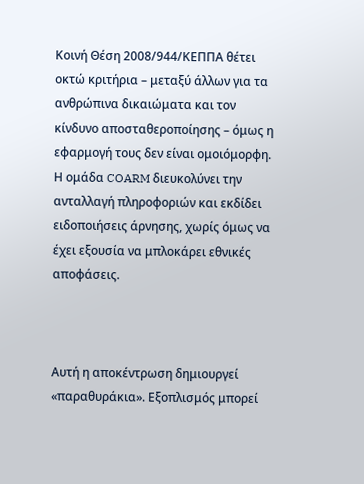Κοινή Θέση 2008/944/ΚΕΠΠΑ θέτει οκτώ κριτήρια – μεταξύ άλλων για τα ανθρώπινα δικαιώματα και τον κίνδυνο αποσταθεροποίησης – όμως η εφαρμογή τους δεν είναι ομοιόμορφη. Η ομάδα COARM διευκολύνει την ανταλλαγή πληροφοριών και εκδίδει ειδοποιήσεις άρνησης, χωρίς όμως να έχει εξουσία να μπλοκάρει εθνικές αποφάσεις.



Αυτή η αποκέντρωση δημιουργεί «παραθυράκια». Εξοπλισμός μπορεί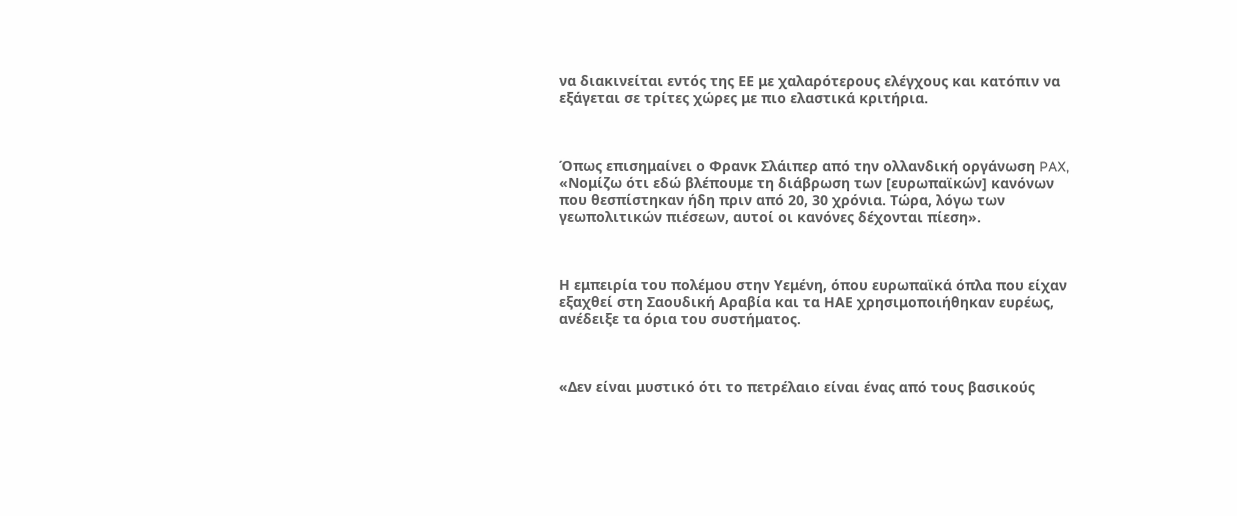να διακινείται εντός της ΕΕ με χαλαρότερους ελέγχους και κατόπιν να εξάγεται σε τρίτες χώρες με πιο ελαστικά κριτήρια.



Όπως επισημαίνει ο Φρανκ Σλάιπερ από την ολλανδική οργάνωση PAX, «Νομίζω ότι εδώ βλέπουμε τη διάβρωση των [ευρωπαϊκών] κανόνων που θεσπίστηκαν ήδη πριν από 20, 30 χρόνια. Τώρα, λόγω των γεωπολιτικών πιέσεων, αυτοί οι κανόνες δέχονται πίεση».



Η εμπειρία του πολέμου στην Υεμένη, όπου ευρωπαϊκά όπλα που είχαν εξαχθεί στη Σαουδική Αραβία και τα ΗΑΕ χρησιμοποιήθηκαν ευρέως, ανέδειξε τα όρια του συστήματος.



«Δεν είναι μυστικό ότι το πετρέλαιο είναι ένας από τους βασικούς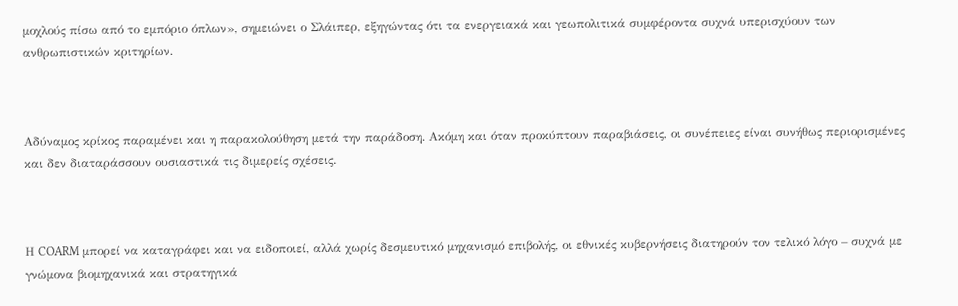μοχλούς πίσω από το εμπόριο όπλων», σημειώνει ο Σλάιπερ, εξηγώντας ότι τα ενεργειακά και γεωπολιτικά συμφέροντα συχνά υπερισχύουν των ανθρωπιστικών κριτηρίων.



Αδύναμος κρίκος παραμένει και η παρακολούθηση μετά την παράδοση. Ακόμη και όταν προκύπτουν παραβιάσεις, οι συνέπειες είναι συνήθως περιορισμένες και δεν διαταράσσουν ουσιαστικά τις διμερείς σχέσεις.



Η COARM μπορεί να καταγράφει και να ειδοποιεί, αλλά χωρίς δεσμευτικό μηχανισμό επιβολής, οι εθνικές κυβερνήσεις διατηρούν τον τελικό λόγο – συχνά με γνώμονα βιομηχανικά και στρατηγικά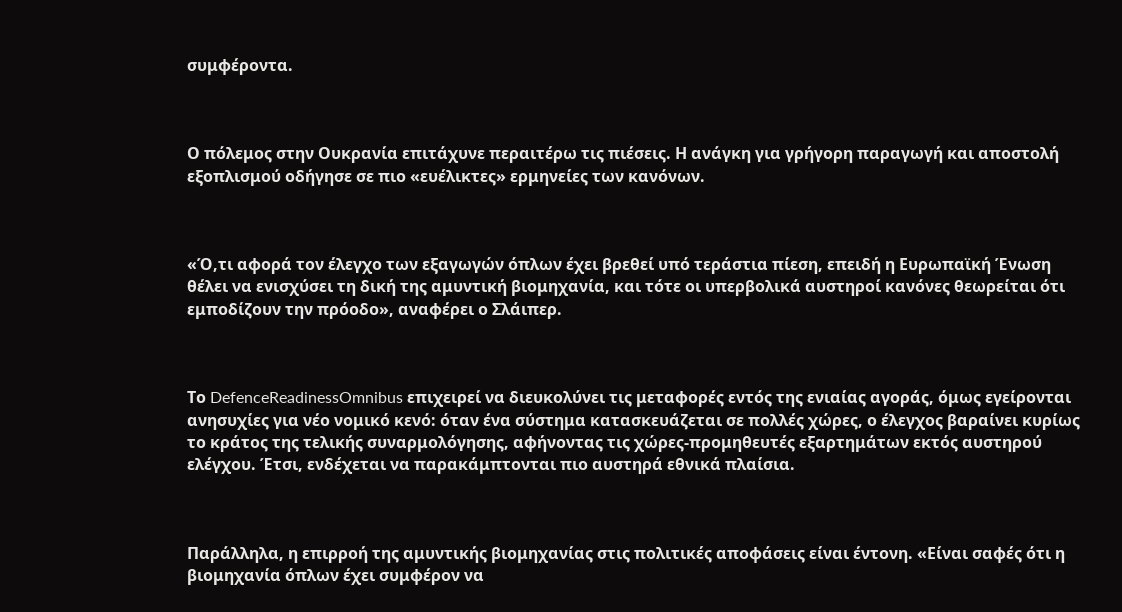συμφέροντα.



Ο πόλεμος στην Ουκρανία επιτάχυνε περαιτέρω τις πιέσεις. Η ανάγκη για γρήγορη παραγωγή και αποστολή εξοπλισμού οδήγησε σε πιο «ευέλικτες» ερμηνείες των κανόνων.



«Ό,τι αφορά τον έλεγχο των εξαγωγών όπλων έχει βρεθεί υπό τεράστια πίεση, επειδή η Ευρωπαϊκή Ένωση θέλει να ενισχύσει τη δική της αμυντική βιομηχανία, και τότε οι υπερβολικά αυστηροί κανόνες θεωρείται ότι εμποδίζουν την πρόοδο», αναφέρει ο Σλάιπερ.



Το DefenceReadinessOmnibus επιχειρεί να διευκολύνει τις μεταφορές εντός της ενιαίας αγοράς, όμως εγείρονται ανησυχίες για νέο νομικό κενό: όταν ένα σύστημα κατασκευάζεται σε πολλές χώρες, ο έλεγχος βαραίνει κυρίως το κράτος της τελικής συναρμολόγησης, αφήνοντας τις χώρες-προμηθευτές εξαρτημάτων εκτός αυστηρού ελέγχου. Έτσι, ενδέχεται να παρακάμπτονται πιο αυστηρά εθνικά πλαίσια.



Παράλληλα, η επιρροή της αμυντικής βιομηχανίας στις πολιτικές αποφάσεις είναι έντονη. «Είναι σαφές ότι η βιομηχανία όπλων έχει συμφέρον να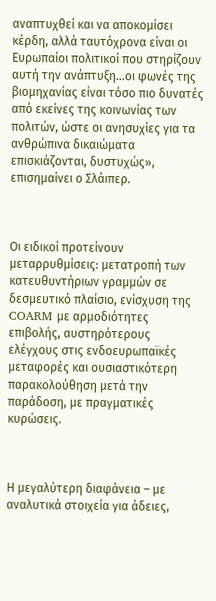αναπτυχθεί και να αποκομίσει κέρδη, αλλά ταυτόχρονα είναι οι Ευρωπαίοι πολιτικοί που στηρίζουν αυτή την ανάπτυξη…οι φωνές της βιομηχανίας είναι τόσο πιο δυνατές από εκείνες της κοινωνίας των πολιτών, ώστε οι ανησυχίες για τα ανθρώπινα δικαιώματα επισκιάζονται, δυστυχώς», επισημαίνει ο Σλάιπερ.



Οι ειδικοί προτείνουν μεταρρυθμίσεις: μετατροπή των κατευθυντήριων γραμμών σε δεσμευτικό πλαίσιο, ενίσχυση της COARM με αρμοδιότητες επιβολής, αυστηρότερους ελέγχους στις ενδοευρωπαϊκές μεταφορές και ουσιαστικότερη παρακολούθηση μετά την παράδοση, με πραγματικές κυρώσεις.



Η μεγαλύτερη διαφάνεια – με αναλυτικά στοιχεία για άδειες,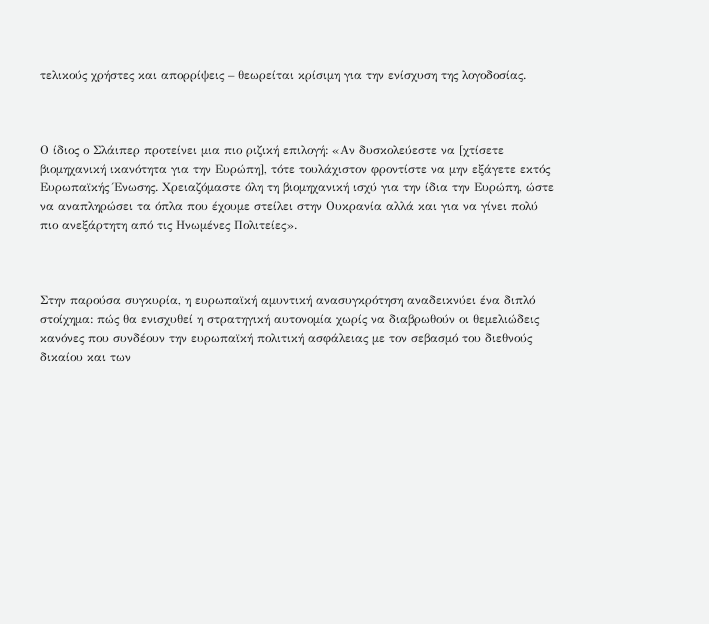τελικούς χρήστες και απορρίψεις – θεωρείται κρίσιμη για την ενίσχυση της λογοδοσίας.



Ο ίδιος ο Σλάιπερ προτείνει μια πιο ριζική επιλογή: «Αν δυσκολεύεστε να [χτίσετε βιομηχανική ικανότητα για την Ευρώπη], τότε τουλάχιστον φροντίστε να μην εξάγετε εκτός Ευρωπαϊκής Ένωσης. Χρειαζόμαστε όλη τη βιομηχανική ισχύ για την ίδια την Ευρώπη, ώστε να αναπληρώσει τα όπλα που έχουμε στείλει στην Ουκρανία αλλά και για να γίνει πολύ πιο ανεξάρτητη από τις Ηνωμένες Πολιτείες».



Στην παρούσα συγκυρία, η ευρωπαϊκή αμυντική ανασυγκρότηση αναδεικνύει ένα διπλό στοίχημα: πώς θα ενισχυθεί η στρατηγική αυτονομία χωρίς να διαβρωθούν οι θεμελιώδεις κανόνες που συνδέουν την ευρωπαϊκή πολιτική ασφάλειας με τον σεβασμό του διεθνούς δικαίου και των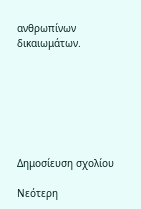ανθρωπίνων δικαιωμάτων.







Δημοσίευση σχολίου

Νεότερη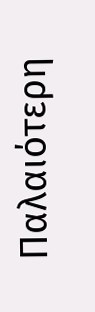Παλαιότερη